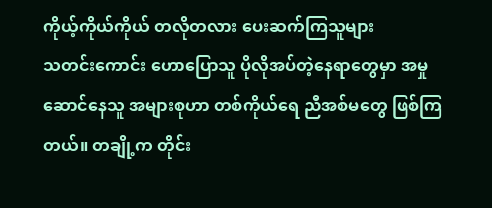ကိုယ့်ကိုယ်ကိုယ် တလိုတလား ပေးဆက်ကြသူများ
သတင်းကောင်း ဟောပြောသူ ပိုလိုအပ်တဲ့နေရာတွေမှာ အမှုဆောင်နေသူ အများစုဟာ တစ်ကိုယ်ရေ ညီအစ်မတွေ ဖြစ်ကြတယ်။ တချို့က တိုင်း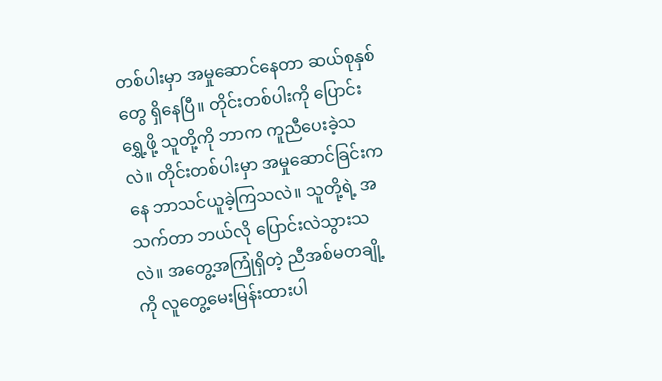တစ်ပါးမှာ အမှုဆောင်နေတာ ဆယ်စုနှစ်တွေ ရှိနေပြီ။ တိုင်းတစ်ပါးကို ပြောင်းရွှေ့ဖို့ သူတို့ကို ဘာက ကူညီပေးခဲ့သလဲ။ တိုင်းတစ်ပါးမှာ အမှုဆောင်ခြင်းကနေ ဘာသင်ယူခဲ့ကြသလဲ။ သူတို့ရဲ့ အသက်တာ ဘယ်လို ပြောင်းလဲသွားသလဲ။ အတွေ့အကြုံရှိတဲ့ ညီအစ်မတချို့ကို လူတွေ့မေးမြန်းထားပါ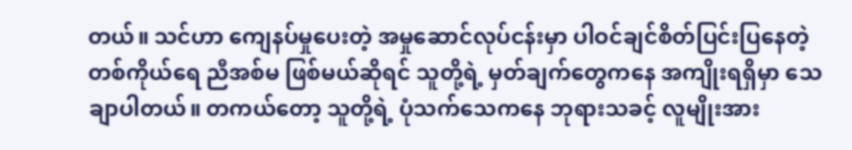တယ်။ သင်ဟာ ကျေနပ်မှုပေးတဲ့ အမှုဆောင်လုပ်ငန်းမှာ ပါဝင်ချင်စိတ်ပြင်းပြနေတဲ့ တစ်ကိုယ်ရေ ညီအစ်မ ဖြစ်မယ်ဆိုရင် သူတို့ရဲ့ မှတ်ချက်တွေကနေ အကျိုးရရှိမှာ သေချာပါတယ်။ တကယ်တော့ သူတို့ရဲ့ ပုံသက်သေကနေ ဘုရားသခင့် လူမျိုးအား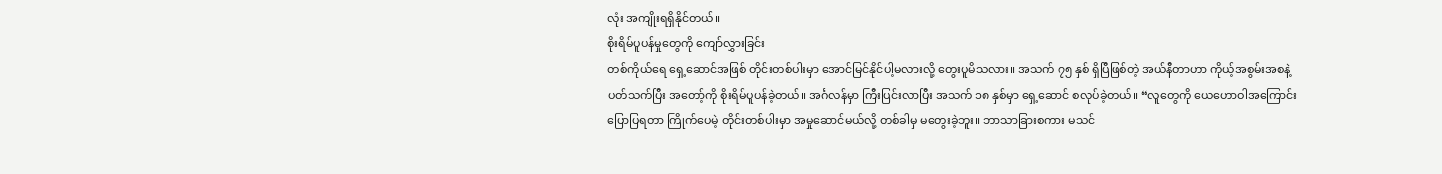လုံး အကျိုးရရှိနိုင်တယ်။
စိုးရိမ်ပူပန်မှုတွေကို ကျော်လွှားခြင်း
တစ်ကိုယ်ရေ ရှေ့ဆောင်အဖြစ် တိုင်းတစ်ပါးမှာ အောင်မြင်နိုင်ပါ့မလားလို့ တွေးပူမိသလား။ အသက် ၇၅ နှစ် ရှိပြီဖြစ်တဲ့ အယ်နီတာဟာ ကိုယ့်အစွမ်းအစနဲ့ပတ်သက်ပြီး အတော့်ကို စိုးရိမ်ပူပန်ခဲ့တယ်။ အင်္ဂလန်မှာ ကြီးပြင်းလာပြီး အသက် ၁၈ နှစ်မှာ ရှေ့ဆောင် စလုပ်ခဲ့တယ်။ “လူတွေကို ယေဟောဝါအကြောင်း ပြောပြရတာ ကြိုက်ပေမဲ့ တိုင်းတစ်ပါးမှာ အမှုဆောင်မယ်လို့ တစ်ခါမှ မတွေးခဲ့ဘူး။ ဘာသာခြားစကား မသင်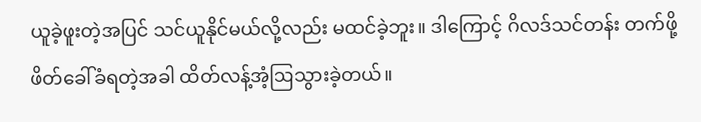ယူခဲ့ဖူးတဲ့အပြင် သင်ယူနိုင်မယ်လို့လည်း မထင်ခဲ့ဘူး။ ဒါကြောင့် ဂိလဒ်သင်တန်း တက်ဖို့ ဖိတ်ခေါ်ခံရတဲ့အခါ ထိတ်လန့်အံ့ဩသွားခဲ့တယ်။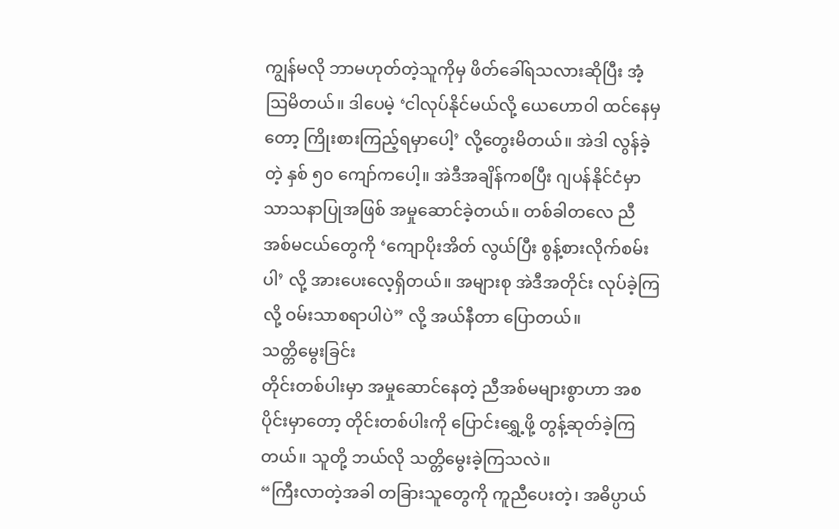ကျွန်မလို ဘာမဟုတ်တဲ့သူကိုမှ ဖိတ်ခေါ်ရသလားဆိုပြီး အံ့ဩမိတယ်။ ဒါပေမဲ့ ‘ငါလုပ်နိုင်မယ်လို့ ယေဟောဝါ ထင်နေမှတော့ ကြိုးစားကြည့်ရမှာပေါ့’ လို့တွေးမိတယ်။ အဲဒါ လွန်ခဲ့တဲ့ နှစ် ၅၀ ကျော်ကပေါ့။ အဲဒီအချိန်ကစပြီး ဂျပန်နိုင်ငံမှာ သာသနာပြုအဖြစ် အမှုဆောင်ခဲ့တယ်။ တစ်ခါတလေ ညီအစ်မငယ်တွေကို ‘ကျောပိုးအိတ် လွယ်ပြီး စွန့်စားလိုက်စမ်းပါ’ လို့ အားပေးလေ့ရှိတယ်။ အများစု အဲဒီအတိုင်း လုပ်ခဲ့ကြလို့ ဝမ်းသာစရာပါပဲ” လို့ အယ်နီတာ ပြောတယ်။
သတ္တိမွေးခြင်း
တိုင်းတစ်ပါးမှာ အမှုဆောင်နေတဲ့ ညီအစ်မများစွာဟာ အစပိုင်းမှာတော့ တိုင်းတစ်ပါးကို ပြောင်းရွှေ့ဖို့ တွန့်ဆုတ်ခဲ့ကြတယ်။ သူတို့ ဘယ်လို သတ္တိမွေးခဲ့ကြသလဲ။
“ကြီးလာတဲ့အခါ တခြားသူတွေကို ကူညီပေးတဲ့၊ အဓိပ္ပာယ်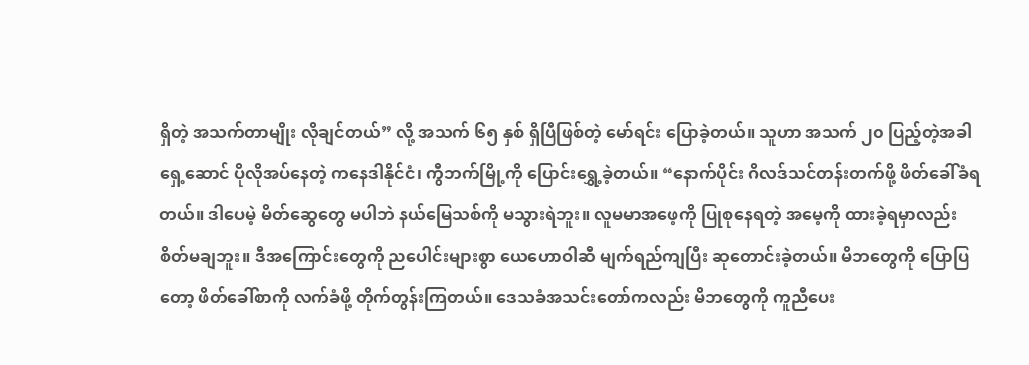ရှိတဲ့ အသက်တာမျိုး လိုချင်တယ်” လို့ အသက် ၆၅ နှစ် ရှိပြီဖြစ်တဲ့ မော်ရင်း ပြောခဲ့တယ်။ သူဟာ အသက် ၂၀ ပြည့်တဲ့အခါ ရှေ့ဆောင် ပိုလိုအပ်နေတဲ့ ကနေဒါနိုင်ငံ၊ ကွီဘက်မြို့ကို ပြောင်းရွှေ့ခဲ့တယ်။ “နောက်ပိုင်း ဂိလဒ်သင်တန်းတက်ဖို့ ဖိတ်ခေါ်ခံရတယ်။ ဒါပေမဲ့ မိတ်ဆွေတွေ မပါဘဲ နယ်မြေသစ်ကို မသွားရဲဘူး။ လူမမာအဖေ့ကို ပြုစုနေရတဲ့ အမေ့ကို ထားခဲ့ရမှာလည်း စိတ်မချဘူး။ ဒီအကြောင်းတွေကို ညပေါင်းများစွာ ယေဟောဝါဆီ မျက်ရည်ကျပြီး ဆုတောင်းခဲ့တယ်။ မိဘတွေကို ပြောပြတော့ ဖိတ်ခေါ်စာကို လက်ခံဖို့ တိုက်တွန်းကြတယ်။ ဒေသခံအသင်းတော်ကလည်း မိဘတွေကို ကူညီပေး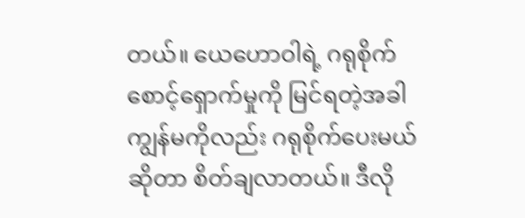တယ်။ ယေဟောဝါရဲ့ ဂရုစိုက်စောင့်ရှောက်မှုကို မြင်ရတဲ့အခါ ကျွန်မကိုလည်း ဂရုစိုက်ပေးမယ်ဆိုတာ စိတ်ချလာတယ်။ ဒီလို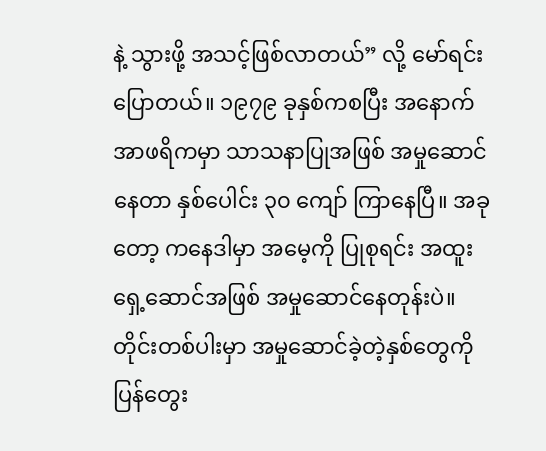နဲ့ သွားဖို့ အသင့်ဖြစ်လာတယ်” လို့ မော်ရင်း ပြောတယ်။ ၁၉၇၉ ခုနှစ်ကစပြီး အနောက်အာဖရိကမှာ သာသနာပြုအဖြစ် အမှုဆောင်နေတာ နှစ်ပေါင်း ၃၀ ကျော် ကြာနေပြီ။ အခုတော့ ကနေဒါမှာ အမေ့ကို ပြုစုရင်း အထူးရှေ့ဆောင်အဖြစ် အမှုဆောင်နေတုန်းပဲ။ တိုင်းတစ်ပါးမှာ အမှုဆောင်ခဲ့တဲ့နှစ်တွေကို ပြန်တွေး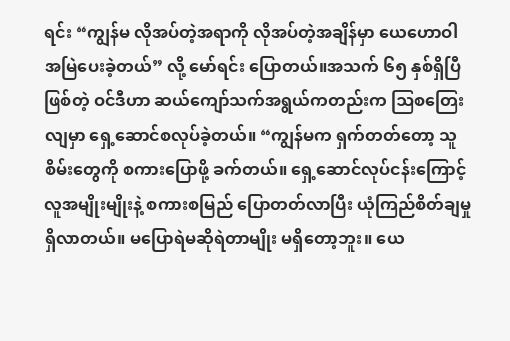ရင်း “ကျွန်မ လိုအပ်တဲ့အရာကို လိုအပ်တဲ့အချိန်မှာ ယေဟောဝါ အမြဲပေးခဲ့တယ်” လို့ မော်ရင်း ပြောတယ်။အသက် ၆၅ နှစ်ရှိပြီဖြစ်တဲ့ ဝင်ဒီဟာ ဆယ်ကျော်သက်အရွယ်ကတည်းက ဩစတြေးလျမှာ ရှေ့ဆောင်စလုပ်ခဲ့တယ်။ “ကျွန်မက ရှက်တတ်တော့ သူစိမ်းတွေကို စကားပြောဖို့ ခက်တယ်။ ရှေ့ဆောင်လုပ်ငန်းကြောင့် လူအမျိုးမျိုးနဲ့ စကားစမြည် ပြောတတ်လာပြီး ယုံကြည်စိတ်ချမှု ရှိလာတယ်။ မပြောရဲမဆိုရဲတာမျိုး မရှိတော့ဘူး။ ယေ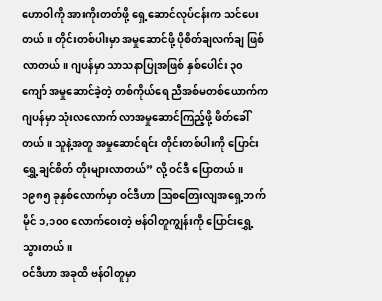ဟောဝါကို အားကိုးတတ်ဖို့ ရှေ့ဆောင်လုပ်ငန်းက သင်ပေးတယ်။ တိုင်းတစ်ပါးမှာ အမှုဆောင်ဖို့ ပိုစိတ်ချလက်ချ ဖြစ်လာတယ်။ ဂျပန်မှာ သာသနာပြုအဖြစ် နှစ်ပေါင်း ၃၀ ကျော် အမှုဆောင်ခဲ့တဲ့ တစ်ကိုယ်ရေ ညီအစ်မတစ်ယောက်က ဂျပန်မှာ သုံးလလောက် လာအမှုဆောင်ကြည့်ဖို့ ဖိတ်ခေါ်တယ်။ သူနဲ့အတူ အမှုဆောင်ရင်း တိုင်းတစ်ပါးကို ပြောင်းရွှေ့ချင်စိတ် တိုးများလာတယ်” လို့ ဝင်ဒီ ပြောတယ်။ ၁၉၈၅ ခုနှစ်လောက်မှာ ဝင်ဒီဟာ ဩစတြေးလျအရှေ့ဘက် မိုင် ၁,၁၀၀ လောက်ဝေးတဲ့ ဗန်ဝါတူကျွန်းကို ပြောင်းရွှေ့သွားတယ်။
ဝင်ဒီဟာ အခုထိ ဗန်ဝါတူမှာ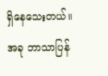ရှိနေသေးတယ်။ အခု ဘာသာပြန်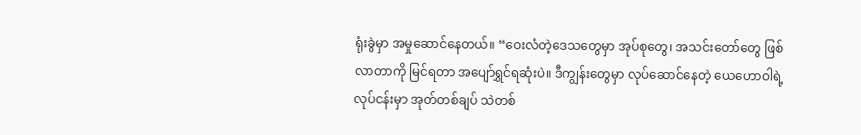ရုံးခွဲမှာ အမှုဆောင်နေတယ်။ “ဝေးလံတဲ့ဒေသတွေမှာ အုပ်စုတွေ၊ အသင်းတော်တွေ ဖြစ်လာတာကို မြင်ရတာ အပျော်ရွှင်ရဆုံးပဲ။ ဒီကျွန်းတွေမှာ လုပ်ဆောင်နေတဲ့ ယေဟောဝါရဲ့ လုပ်ငန်းမှာ အုတ်တစ်ချပ် သဲတစ်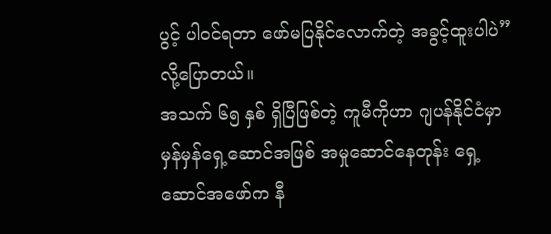ပွင့် ပါဝင်ရတာ ဖော်မပြနိုင်လောက်တဲ့ အခွင့်ထူးပါပဲ” လို့ပြောတယ်။
အသက် ၆၅ နှစ် ရှိပြီဖြစ်တဲ့ ကူမီကိုဟာ ဂျပန်နိုင်ငံမှာ မှန်မှန်ရှေ့ဆောင်အဖြစ် အမှုဆောင်နေတုန်း ရှေ့ဆောင်အဖော်က နီ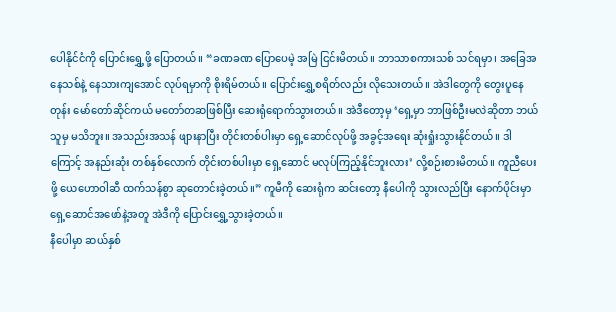ပေါနိုင်ငံကို ပြောင်းရွှေ့ဖို့ ပြောတယ်။ “ခဏခဏ ပြောပေမဲ့ အမြဲ ငြင်းမိတယ်။ ဘာသာစကားသစ် သင်ရမှာ၊ အခြေအနေသစ်နဲ့ နေသားကျအောင် လုပ်ရမှာကို စိုးရိမ်တယ်။ ပြောင်းရွှေ့စရိတ်လည်း လိုသေးတယ်။ အဲဒါတွေကို တွေးပူနေတုန်း မော်တော်ဆိုင်ကယ် မတော်တဆဖြစ်ပြီး ဆေးရုံရောက်သွားတယ်။ အဲဒီတော့မှ ‘ရှေ့မှာ ဘာဖြစ်ဦးမလဲဆိုတာ ဘယ်သူမှ မသိဘူး။ အသည်းအသန် ဖျားနာပြီး တိုင်းတစ်ပါးမှာ ရှေ့ဆောင်လုပ်ဖို့ အခွင့်အရေး ဆုံးရှုံးသွားနိုင်တယ်။ ဒါကြောင့် အနည်းဆုံး တစ်နှစ်လောက် တိုင်းတစ်ပါးမှာ ရှေ့ဆောင် မလုပ်ကြည့်နိုင်ဘူးလား’ လို့စဉ်းစားမိတယ်။ ကူညီပေးဖို့ ယေဟောဝါဆီ ထက်သန်စွာ ဆုတောင်းခဲ့တယ်။” ကူမီကို ဆေးရုံက ဆင်းတော့ နီပေါကို သွားလည်ပြီး နောက်ပိုင်းမှာ ရှေ့ဆောင်အဖော်နဲ့အတူ အဲဒီကို ပြောင်းရွှေ့သွားခဲ့တယ်။
နီပေါမှာ ဆယ်နှစ်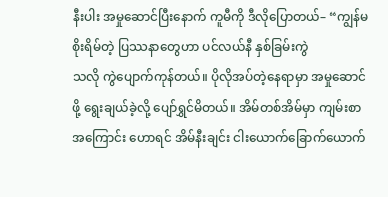နီးပါး အမှုဆောင်ပြီးနောက် ကူမီကို ဒီလိုပြောတယ်– “ကျွန်မ စိုးရိမ်တဲ့ ပြဿနာတွေဟာ ပင်လယ်နီ နှစ်ခြမ်းကွဲ
သလို ကွဲပျောက်ကုန်တယ်။ ပိုလိုအပ်တဲ့နေရာမှာ အမှုဆောင်ဖို့ ရွေးချယ်ခဲ့လို့ ပျော်ရွှင်မိတယ်။ အိမ်တစ်အိမ်မှာ ကျမ်းစာအကြောင်း ဟောရင် အိမ်နီးချင်း ငါးယောက်ခြောက်ယောက်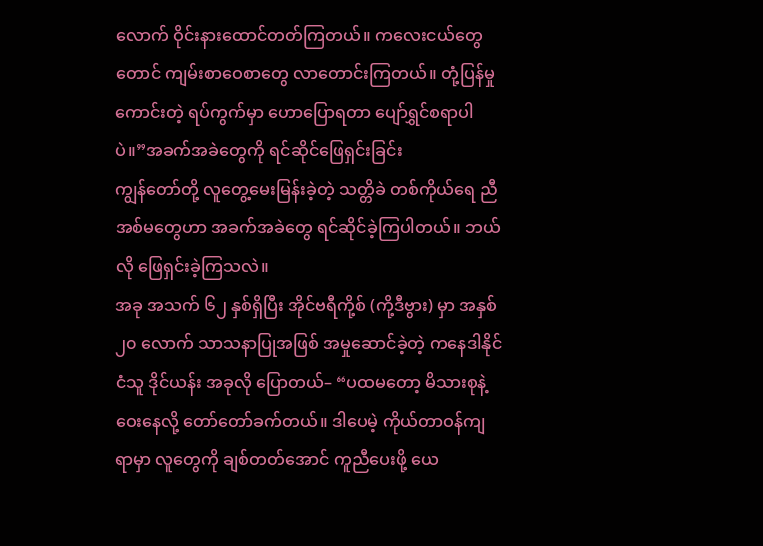လောက် ဝိုင်းနားထောင်တတ်ကြတယ်။ ကလေးငယ်တွေတောင် ကျမ်းစာဝေစာတွေ လာတောင်းကြတယ်။ တုံ့ပြန်မှုကောင်းတဲ့ ရပ်ကွက်မှာ ဟောပြောရတာ ပျော်ရွှင်စရာပါပဲ။”အခက်အခဲတွေကို ရင်ဆိုင်ဖြေရှင်းခြင်း
ကျွန်တော်တို့ လူတွေ့မေးမြန်းခဲ့တဲ့ သတ္တိခဲ တစ်ကိုယ်ရေ ညီအစ်မတွေဟာ အခက်အခဲတွေ ရင်ဆိုင်ခဲ့ကြပါတယ်။ ဘယ်လို ဖြေရှင်းခဲ့ကြသလဲ။
အခု အသက် ၆၂ နှစ်ရှိပြီး အိုင်ဗရီကို့စ် (ကို့ဒီဗွား) မှာ အနှစ် ၂၀ လောက် သာသနာပြုအဖြစ် အမှုဆောင်ခဲ့တဲ့ ကနေဒါနိုင်ငံသူ ဒိုင်ယန်း အခုလို ပြောတယ်– “ပထမတော့ မိသားစုနဲ့ ဝေးနေလို့ တော်တော်ခက်တယ်။ ဒါပေမဲ့ ကိုယ်တာဝန်ကျရာမှာ လူတွေကို ချစ်တတ်အောင် ကူညီပေးဖို့ ယေ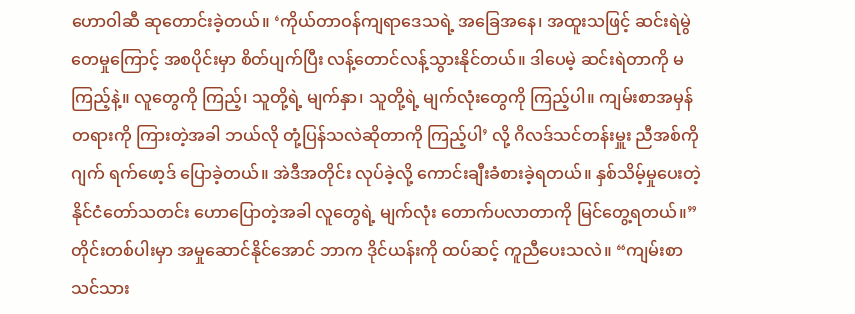ဟောဝါဆီ ဆုတောင်းခဲ့တယ်။ ‘ကိုယ်တာဝန်ကျရာဒေသရဲ့ အခြေအနေ၊ အထူးသဖြင့် ဆင်းရဲမွဲတေမှုကြောင့် အစပိုင်းမှာ စိတ်ပျက်ပြီး လန့်တောင်လန့်သွားနိုင်တယ်။ ဒါပေမဲ့ ဆင်းရဲတာကို မကြည့်နဲ့။ လူတွေကို ကြည့်၊ သူတို့ရဲ့ မျက်နှာ၊ သူတို့ရဲ့ မျက်လုံးတွေကို ကြည့်ပါ။ ကျမ်းစာအမှန်တရားကို ကြားတဲ့အခါ ဘယ်လို တုံ့ပြန်သလဲဆိုတာကို ကြည့်ပါ’ လို့ ဂိလဒ်သင်တန်းမှူး ညီအစ်ကို ဂျက် ရက်ဖော့ဒ် ပြောခဲ့တယ်။ အဲဒီအတိုင်း လုပ်ခဲ့လို့ ကောင်းချီးခံစားခဲ့ရတယ်။ နှစ်သိမ့်မှုပေးတဲ့ နိုင်ငံတော်သတင်း ဟောပြောတဲ့အခါ လူတွေရဲ့ မျက်လုံး တောက်ပလာတာကို မြင်တွေ့ရတယ်။” တိုင်းတစ်ပါးမှာ အမှုဆောင်နိုင်အောင် ဘာက ဒိုင်ယန်းကို ထပ်ဆင့် ကူညီပေးသလဲ။ “ကျမ်းစာသင်သား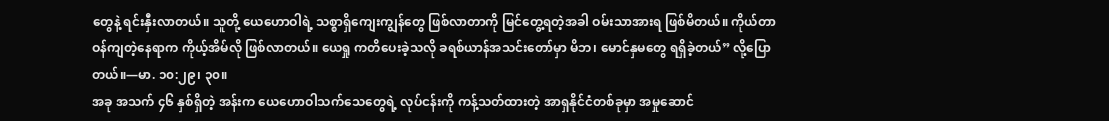တွေနဲ့ ရင်းနှီးလာတယ်။ သူတို့ ယေဟောဝါရဲ့ သစ္စာရှိကျေးကျွန်တွေ ဖြစ်လာတာကို မြင်တွေ့ရတဲ့အခါ ဝမ်းသာအားရ ဖြစ်မိတယ်။ ကိုယ်တာဝန်ကျတဲ့နေရာက ကိုယ့်အိမ်လို ဖြစ်လာတယ်။ ယေရှု ကတိပေးခဲ့သလို ခရစ်ယာန်အသင်းတော်မှာ မိဘ၊ မောင်နှမတွေ ရရှိခဲ့တယ်” လို့ပြောတယ်။—မာ. ၁၀:၂၉၊ ၃၀။
အခု အသက် ၄၆ နှစ်ရှိတဲ့ အန်းက ယေဟောဝါသက်သေတွေရဲ့ လုပ်ငန်းကို ကန့်သတ်ထားတဲ့ အာရှနိုင်ငံတစ်ခုမှာ အမှုဆောင်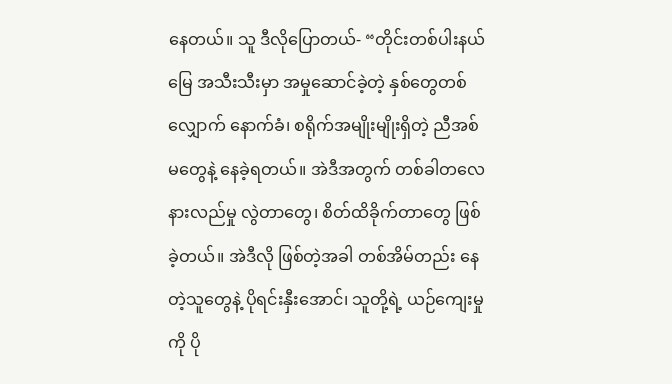နေတယ်။ သူ ဒီလိုပြောတယ်- “တိုင်းတစ်ပါးနယ်မြေ အသီးသီးမှာ အမှုဆောင်ခဲ့တဲ့ နှစ်တွေတစ်လျှောက် နောက်ခံ၊ စရိုက်အမျိုးမျိုးရှိတဲ့ ညီအစ်မတွေနဲ့ နေခဲ့ရတယ်။ အဲဒီအတွက် တစ်ခါတလေ နားလည်မှု လွဲတာတွေ၊ စိတ်ထိခိုက်တာတွေ ဖြစ်ခဲ့တယ်။ အဲဒီလို ဖြစ်တဲ့အခါ တစ်အိမ်တည်း နေတဲ့သူတွေနဲ့ ပိုရင်းနှီးအောင်၊ သူတို့ရဲ့ ယဉ်ကျေးမှုကို ပို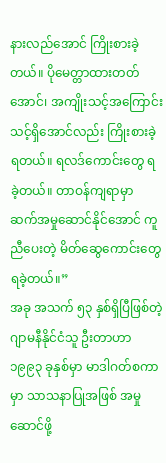နားလည်အောင် ကြိုးစားခဲ့တယ်။ ပိုမေတ္တာထားတတ်အောင်၊ အကျိုးသင့်အကြောင်းသင့်ရှိအောင်လည်း ကြိုးစားခဲ့ရတယ်။ ရလဒ်ကောင်းတွေ ရခဲ့တယ်။ တာဝန်ကျရာမှာ ဆက်အမှုဆောင်နိုင်အောင် ကူညီပေးတဲ့ မိတ်ဆွေကောင်းတွေ ရခဲ့တယ်။”
အခု အသက် ၅၃ နှစ်ရှိပြီဖြစ်တဲ့ ဂျာမနီနိုင်ငံသူ ဦးတာဟာ ၁၉၉၃ ခုနှစ်မှာ မာဒါဂတ်စကာမှာ သာသနာပြုအဖြစ် အမှုဆောင်ဖို့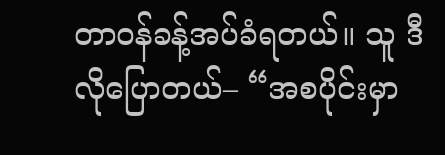တာဝန်ခန့်အပ်ခံရတယ်။ သူ ဒီလိုပြောတယ်– “အစပိုင်းမှာ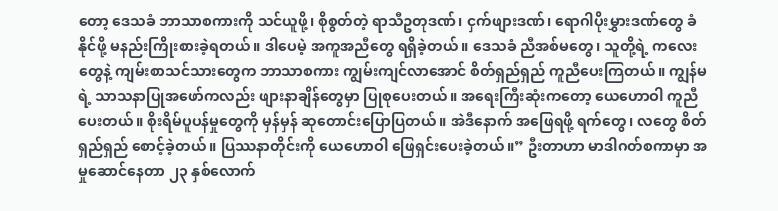တော့ ဒေသခံ ဘာသာစကားကို သင်ယူဖို့၊ စိုစွတ်တဲ့ ရာသီဥတုဒဏ်၊ ငှက်ဖျားဒဏ်၊ ရောဂါပိုးမွှားဒဏ်တွေ ခံနိုင်ဖို့ မနည်းကြိုးစားခဲ့ရတယ်။ ဒါပေမဲ့ အကူအညီတွေ ရရှိခဲ့တယ်။ ဒေသခံ ညီအစ်မတွေ၊ သူတို့ရဲ့ ကလေးတွေနဲ့ ကျမ်းစာသင်သားတွေက ဘာသာစကား ကျွမ်းကျင်လာအောင် စိတ်ရှည်ရှည် ကူညီပေးကြတယ်။ ကျွန်မရဲ့ သာသနာပြုအဖော်ကလည်း ဖျားနာချိန်တွေမှာ ပြုစုပေးတယ်။ အရေးကြီးဆုံးကတော့ ယေဟောဝါ ကူညီပေးတယ်။ စိုးရိမ်ပူပန်မှုတွေကို မှန်မှန် ဆုတောင်းပြောပြတယ်။ အဲဒီနောက် အဖြေရဖို့ ရက်တွေ၊ လတွေ စိတ်ရှည်ရှည် စောင့်ခဲ့တယ်။ ပြဿနာတိုင်းကို ယေဟောဝါ ဖြေရှင်းပေးခဲ့တယ်။” ဦးတာဟာ မာဒါဂတ်စကာမှာ အမှုဆောင်နေတာ ၂၃ နှစ်လောက်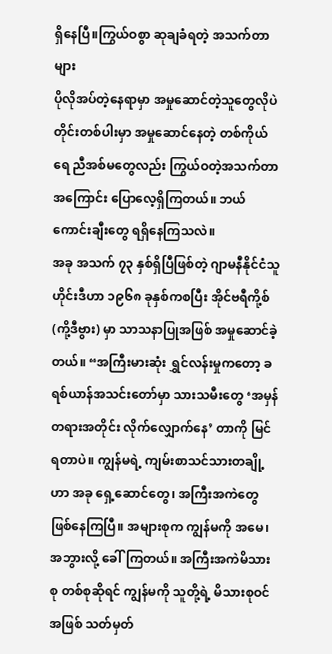ရှိနေပြီ။ကြွယ်ဝစွာ ဆုချခံရတဲ့ အသက်တာများ
ပိုလိုအပ်တဲ့နေရာမှာ အမှုဆောင်တဲ့သူတွေလိုပဲ တိုင်းတစ်ပါးမှာ အမှုဆောင်နေတဲ့ တစ်ကိုယ်ရေ ညီအစ်မတွေလည်း ကြွယ်ဝတဲ့အသက်တာအကြောင်း ပြောလေ့ရှိကြတယ်။ ဘယ်ကောင်းချီးတွေ ရရှိနေကြသလဲ။
အခု အသက် ၇၃ နှစ်ရှိပြီဖြစ်တဲ့ ဂျာမနီနိုင်ငံသူ ဟိုင်းဒီဟာ ၁၉၆၈ ခုနှစ်ကစပြီး အိုင်ဗရီကို့စ် (ကို့ဒီဗွား) မှာ သာသနာပြုအဖြစ် အမှုဆောင်ခဲ့တယ်။ “အကြီးမားဆုံး ရွှင်လန်းမှုကတော့ ခရစ်ယာန်အသင်းတော်မှာ သားသမီးတွေ ‘အမှန်တရားအတိုင်း လိုက်လျှောက်နေ’ တာကို မြင်ရတာပဲ။ ကျွန်မရဲ့ ကျမ်းစာသင်သားတချို့ဟာ အခု ရှေ့ဆောင်တွေ၊ အကြီးအကဲတွေ ဖြစ်နေကြပြီ။ အများစုက ကျွန်မကို အမေ၊ အဘွားလို့ ခေါ်ကြတယ်။ အကြီးအကဲမိသားစု တစ်စုဆိုရင် ကျွန်မကို သူတို့ရဲ့ မိသားစုဝင်အဖြစ် သတ်မှတ်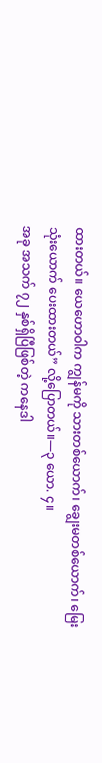ထားတယ်။ ယေဟောဝါက ကျွန်မကို သားတစ်ယောက်၊ ချွေးမတစ်ယောက်၊ မြေးသုံးယောက် ပေးထားတယ်” လို့ပြောတယ်။—၃ ယော. ၄။
အခု အသက် ၇၂ နှစ်ရှိပြီဖြစ်တဲ့ ကနေဒါ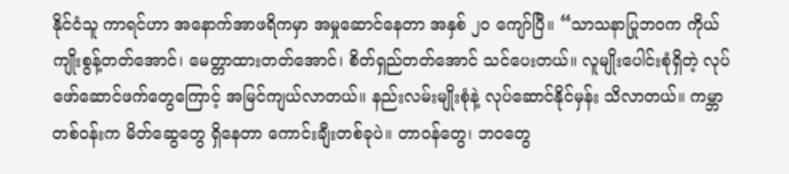နိုင်ငံသူ ကာရင်ဟာ အနောက်အာဖရိကမှာ အမှုဆောင်နေတာ အနှစ် ၂၀ ကျော်ပြီ။ “သာသနာပြုဘဝက ကိုယ်ကျိုးစွန့်တတ်အောင်၊ မေတ္တာထားတတ်အောင်၊ စိတ်ရှည်တတ်အောင် သင်ပေးတယ်။ လူမျိုးပေါင်းစုံရှိတဲ့ လုပ်ဖော်ဆောင်ဖက်တွေကြောင့် အမြင်ကျယ်လာတယ်။ နည်းလမ်းမျိုးစုံနဲ့ လုပ်ဆောင်နိုင်မှန်း သိလာတယ်။ ကမ္ဘာတစ်ဝန်းက မိတ်ဆွေတွေ ရှိနေတာ ကောင်းချီးတစ်ခုပဲ။ တာဝန်တွေ၊ ဘဝတွေ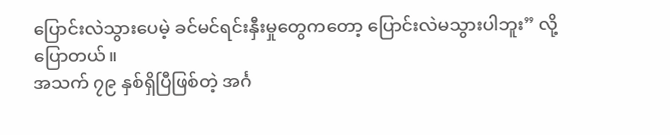ပြောင်းလဲသွားပေမဲ့ ခင်မင်ရင်းနှီးမှုတွေကတော့ ပြောင်းလဲမသွားပါဘူး” လို့ပြောတယ်။
အသက် ၇၉ နှစ်ရှိပြီဖြစ်တဲ့ အင်္ဂ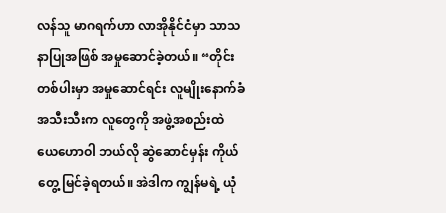လန်သူ မာဂရက်ဟာ လာအိုနိုင်ငံမှာ သာသနာပြုအဖြစ် အမှုဆောင်ခဲ့တယ်။ “တိုင်းတစ်ပါးမှာ အမှုဆောင်ရင်း လူမျိုးနောက်ခံ အသီးသီးက လူတွေကို အဖွဲ့အစည်းထဲ ယေဟောဝါ ဘယ်လို ဆွဲဆောင်မှန်း ကိုယ်တွေ့ မြင်ခဲ့ရတယ်။ အဲဒါက ကျွန်မရဲ့ ယုံ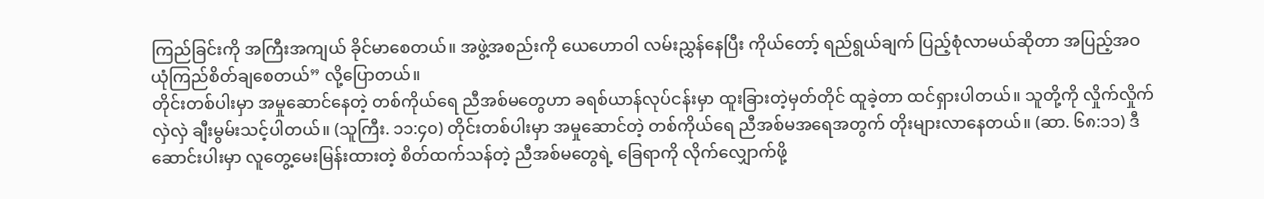ကြည်ခြင်းကို အကြီးအကျယ် ခိုင်မာစေတယ်။ အဖွဲ့အစည်းကို ယေဟောဝါ လမ်းညွှန်နေပြီး ကိုယ်တော့် ရည်ရွယ်ချက် ပြည့်စုံလာမယ်ဆိုတာ အပြည့်အဝ ယုံကြည်စိတ်ချစေတယ်” လို့ပြောတယ်။
တိုင်းတစ်ပါးမှာ အမှုဆောင်နေတဲ့ တစ်ကိုယ်ရေ ညီအစ်မတွေဟာ ခရစ်ယာန်လုပ်ငန်းမှာ ထူးခြားတဲ့မှတ်တိုင် ထူခဲ့တာ ထင်ရှားပါတယ်။ သူတို့ကို လှိုက်လှိုက်လှဲလှဲ ချီးမွမ်းသင့်ပါတယ်။ (သူကြီး. ၁၁:၄၀) တိုင်းတစ်ပါးမှာ အမှုဆောင်တဲ့ တစ်ကိုယ်ရေ ညီအစ်မအရေအတွက် တိုးများလာနေတယ်။ (ဆာ. ၆၈:၁၁) ဒီဆောင်းပါးမှာ လူတွေ့မေးမြန်းထားတဲ့ စိတ်ထက်သန်တဲ့ ညီအစ်မတွေရဲ့ ခြေရာကို လိုက်လျှောက်ဖို့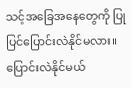သင့်အခြေအနေတွေကို ပြုပြင်ပြောင်းလဲနိုင်မလား။ ပြောင်းလဲနိုင်မယ်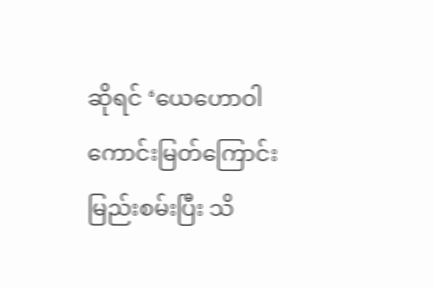ဆိုရင် ‘ယေဟောဝါ ကောင်းမြတ်ကြောင်း မြည်းစမ်းပြီး သိ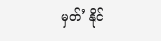မှတ်’ နိုင်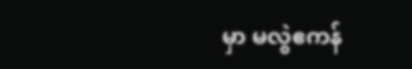မှာ မလွဲဧကန်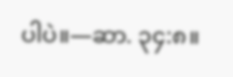ပါပဲ။—ဆာ. ၃၄:၈။